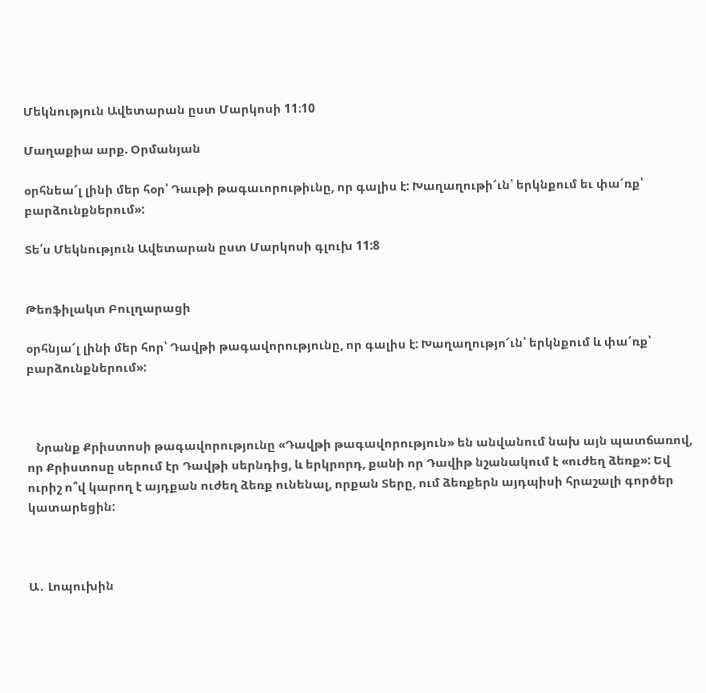Մեկնություն Ավետարան ըստ Մարկոսի 11։10

Մաղաքիա արք. Օրմանյան

օրհնեա՜լ լինի մեր հօր՝ Դաւթի թագաւորութիւնը, որ գալիս է: Խաղաղութի՜ւն՝ երկնքում եւ փա՜ռք՝ բարձունքներում»:

Տե՛ս Մեկնություն Ավետարան ըստ Մարկոսի գլուխ 11:8


Թեոֆիլակտ Բուլղարացի

օրհնյա՜լ լինի մեր հոր՝ Դավթի թագավորությունը, որ գալիս է: Խաղաղությո՜ւն՝ երկնքում և փա՜ռք՝ բարձունքներում»:



   Նրանք Քրիստոսի թագավորությունը «Դավթի թագավորություն» են անվանում նախ այն պատճառով, որ Քրիստոսը սերում էր Դավթի սերնդից, և երկրորդ, քանի որ Դավիթ նշանակում է «ուժեղ ձեռք»: Եվ ուրիշ ո՞վ կարող է այդքան ուժեղ ձեռք ունենալ, որքան Տերը, ում ձեռքերն այդպիսի հրաշալի գործեր կատարեցին:



Ա․ Լոպուխին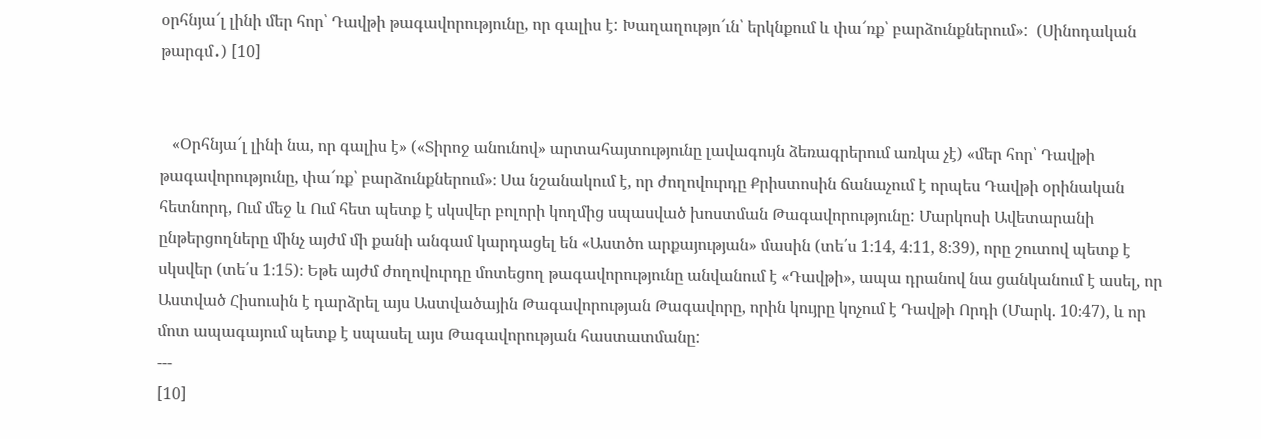օրհնյա՜լ լինի մեր հոր՝ Դավթի թագավորությունը, որ գալիս է: Խաղաղությո՜ւն՝ երկնքում և փա՜ռք՝ բարձունքներում»:  (Սինոդական թարգմ․) [10]


   «Օրհնյա՜լ լինի նա, որ գալիս է» («Տիրոջ անունով» արտահայտությունը լավագույն ձեռագրերում առկա չէ) «մեր հոր՝ Դավթի թագավորությունը, փա՜ռք՝ բարձունքներում»։ Սա նշանակում է, որ ժողովուրդը Քրիստոսին ճանաչում է որպես Դավթի օրինական հետնորդ, Ում մեջ և Ում հետ պետք է սկսվեր բոլորի կողմից սպասված խոստման Թագավորությունը: Մարկոսի Ավետարանի ընթերցողները մինչ այժմ մի քանի անգամ կարդացել են «Աստծո արքայության» մասին (տե՛ս 1։14, 4։11, 8։39), որը շուտով պետք է սկսվեր (տե՛ս 1։15)։ Եթե այժմ ժողովուրդը մոտեցող թագավորությունը անվանում է «Դավթի», ապա դրանով նա ցանկանում է ասել, որ Աստված Հիսուսին է դարձրել այս Աստվածային Թագավորության Թագավորը, որին կույրը կոչում է Դավթի Որդի (Մարկ. 10։47), և որ մոտ ապագայում պետք է սպասել այս Թագավորության հաստատմանը:
---
[10]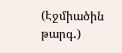(Էջմիածին թարգ․)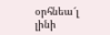օրհնեա՜լ լինի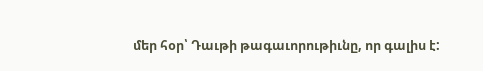մեր հօր՝ Դաւթի թագաւորութիւնը, որ գալիս է: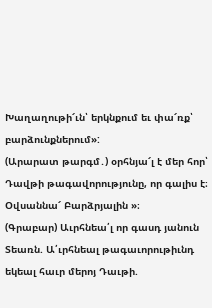Խաղաղութի՜ւն՝ երկնքում եւ փա՜ռք՝ բարձունքներում»:
(Արարատ թարգմ․) օրհնյա՜լ է մեր հոր՝ Դավթի թագավորությունը, որ գալիս է։ Օվսաննա՜ Բարձրյալին »։
(Գրաբար) Աւրհնեա՛լ որ գասդ յանուն Տեառն. Ա՛ւրհնեալ թագաւորութիւնդ եկեալ հաւր մերոյ Դաւթի.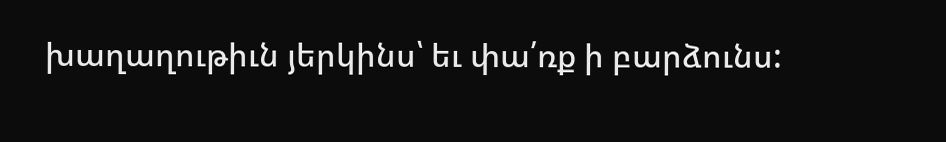խաղաղութիւն յերկինս՝ եւ փա՛ռք ի բարձունս: